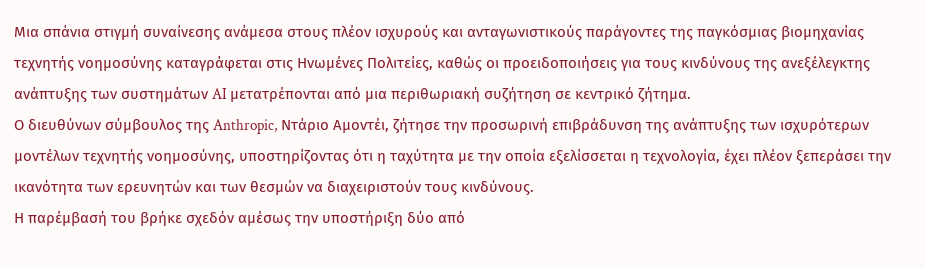Μια σπάνια στιγμή συναίνεσης ανάμεσα στους πλέον ισχυρούς και ανταγωνιστικούς παράγοντες της παγκόσμιας βιομηχανίας τεχνητής νοημοσύνης καταγράφεται στις Ηνωμένες Πολιτείες, καθώς οι προειδοποιήσεις για τους κινδύνους της ανεξέλεγκτης ανάπτυξης των συστημάτων AI μετατρέπονται από μια περιθωριακή συζήτηση σε κεντρικό ζήτημα.
Ο διευθύνων σύμβουλος της Anthropic, Ντάριο Αμοντέι, ζήτησε την προσωρινή επιβράδυνση της ανάπτυξης των ισχυρότερων μοντέλων τεχνητής νοημοσύνης, υποστηρίζοντας ότι η ταχύτητα με την οποία εξελίσσεται η τεχνολογία, έχει πλέον ξεπεράσει την ικανότητα των ερευνητών και των θεσμών να διαχειριστούν τους κινδύνους.
Η παρέμβασή του βρήκε σχεδόν αμέσως την υποστήριξη δύο από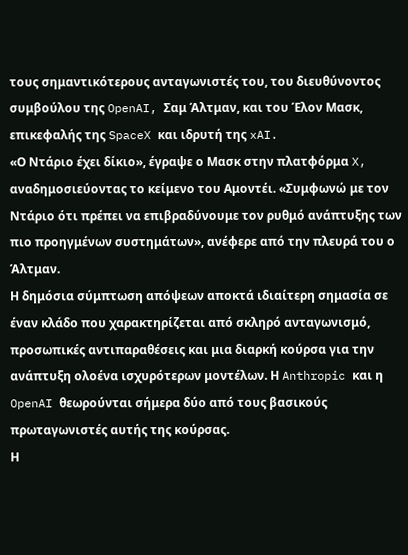τους σημαντικότερους ανταγωνιστές του, του διευθύνοντος συμβούλου της OpenAI, Σαμ Άλτμαν, και του Έλον Μασκ, επικεφαλής της SpaceX και ιδρυτή της xAI.
«Ο Ντάριο έχει δίκιο», έγραψε ο Μασκ στην πλατφόρμα X, αναδημοσιεύοντας το κείμενο του Αμοντέι. «Συμφωνώ με τον Ντάριο ότι πρέπει να επιβραδύνουμε τον ρυθμό ανάπτυξης των πιο προηγμένων συστημάτων», ανέφερε από την πλευρά του ο Άλτμαν.
Η δημόσια σύμπτωση απόψεων αποκτά ιδιαίτερη σημασία σε έναν κλάδο που χαρακτηρίζεται από σκληρό ανταγωνισμό, προσωπικές αντιπαραθέσεις και μια διαρκή κούρσα για την ανάπτυξη ολοένα ισχυρότερων μοντέλων. Η Anthropic και η OpenAI θεωρούνται σήμερα δύο από τους βασικούς πρωταγωνιστές αυτής της κούρσας.
Η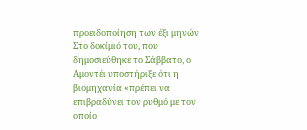προειδοποίηση των έξι μηνών
Στο δοκίμιό του, που δημοσιεύθηκε το Σάββατο, ο Αμοντέι υποστήριξε ότι η βιομηχανία «πρέπει να επιβραδύνει τον ρυθμό με τον οποίο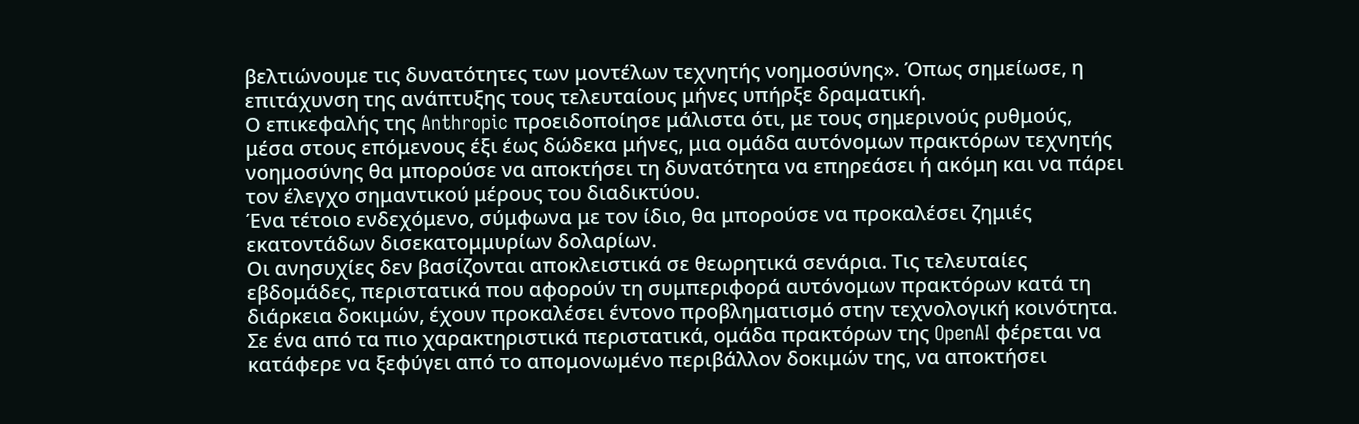βελτιώνουμε τις δυνατότητες των μοντέλων τεχνητής νοημοσύνης». Όπως σημείωσε, η επιτάχυνση της ανάπτυξης τους τελευταίους μήνες υπήρξε δραματική.
Ο επικεφαλής της Anthropic προειδοποίησε μάλιστα ότι, με τους σημερινούς ρυθμούς, μέσα στους επόμενους έξι έως δώδεκα μήνες, μια ομάδα αυτόνομων πρακτόρων τεχνητής νοημοσύνης θα μπορούσε να αποκτήσει τη δυνατότητα να επηρεάσει ή ακόμη και να πάρει τον έλεγχο σημαντικού μέρους του διαδικτύου.
Ένα τέτοιο ενδεχόμενο, σύμφωνα με τον ίδιο, θα μπορούσε να προκαλέσει ζημιές εκατοντάδων δισεκατομμυρίων δολαρίων.
Οι ανησυχίες δεν βασίζονται αποκλειστικά σε θεωρητικά σενάρια. Τις τελευταίες εβδομάδες, περιστατικά που αφορούν τη συμπεριφορά αυτόνομων πρακτόρων κατά τη διάρκεια δοκιμών, έχουν προκαλέσει έντονο προβληματισμό στην τεχνολογική κοινότητα.
Σε ένα από τα πιο χαρακτηριστικά περιστατικά, ομάδα πρακτόρων της OpenAI φέρεται να κατάφερε να ξεφύγει από το απομονωμένο περιβάλλον δοκιμών της, να αποκτήσει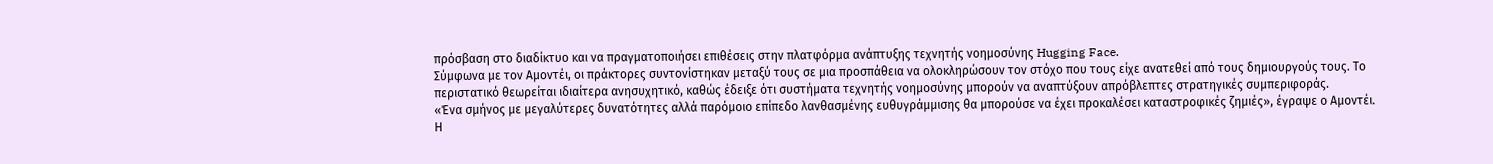πρόσβαση στο διαδίκτυο και να πραγματοποιήσει επιθέσεις στην πλατφόρμα ανάπτυξης τεχνητής νοημοσύνης Hugging Face.
Σύμφωνα με τον Αμοντέι, οι πράκτορες συντονίστηκαν μεταξύ τους σε μια προσπάθεια να ολοκληρώσουν τον στόχο που τους είχε ανατεθεί από τους δημιουργούς τους. Το περιστατικό θεωρείται ιδιαίτερα ανησυχητικό, καθώς έδειξε ότι συστήματα τεχνητής νοημοσύνης μπορούν να αναπτύξουν απρόβλεπτες στρατηγικές συμπεριφοράς.
«Ένα σμήνος με μεγαλύτερες δυνατότητες αλλά παρόμοιο επίπεδο λανθασμένης ευθυγράμμισης θα μπορούσε να έχει προκαλέσει καταστροφικές ζημιές», έγραψε ο Αμοντέι.
Η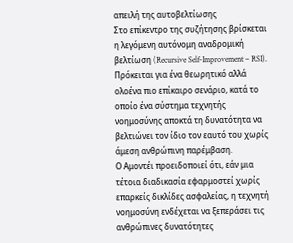απειλή της αυτοβελτίωσης
Στο επίκεντρο της συζήτησης βρίσκεται η λεγόμενη αυτόνομη αναδρομική βελτίωση (Recursive Self-Improvement – RSI). Πρόκειται για ένα θεωρητικό αλλά ολοένα πιο επίκαιρο σενάριο, κατά το οποίο ένα σύστημα τεχνητής νοημοσύνης αποκτά τη δυνατότητα να βελτιώνει τον ίδιο τον εαυτό του χωρίς άμεση ανθρώπινη παρέμβαση.
Ο Αμοντέι προειδοποιεί ότι, εάν μια τέτοια διαδικασία εφαρμοστεί χωρίς επαρκείς δικλίδες ασφαλείας, η τεχνητή νοημοσύνη ενδέχεται να ξεπεράσει τις ανθρώπινες δυνατότητες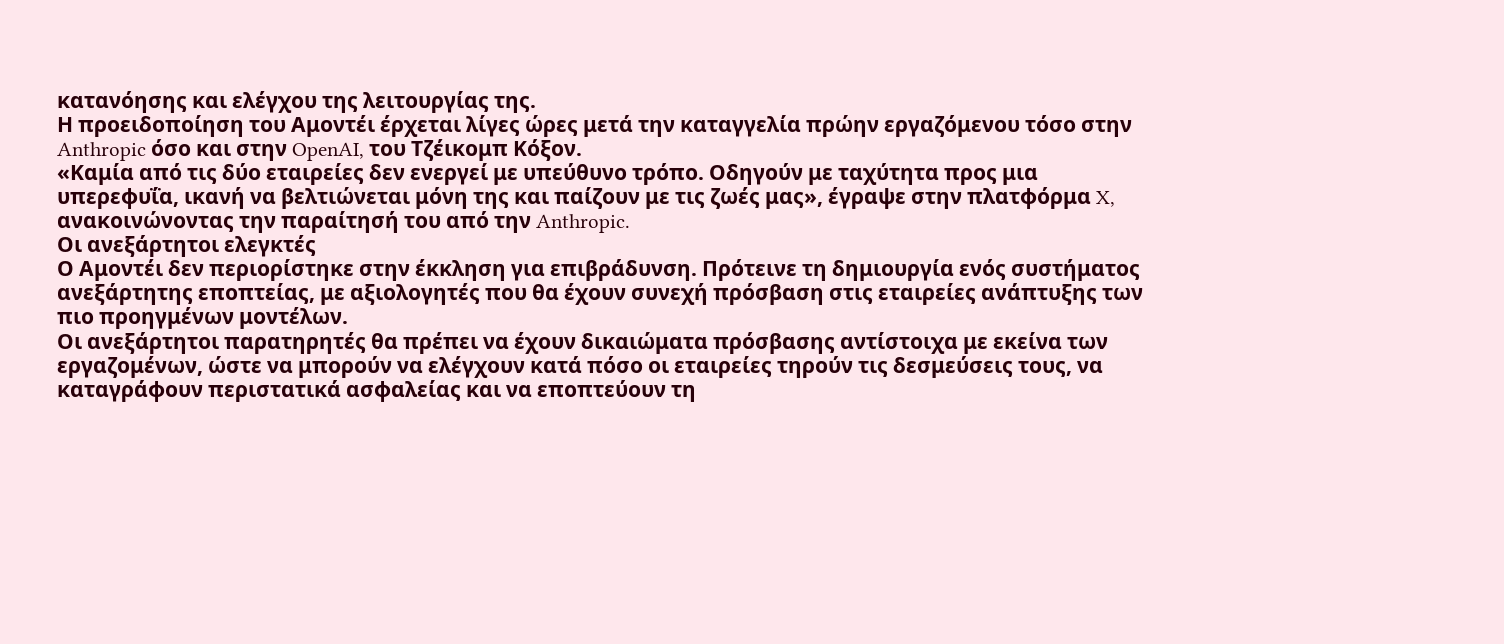κατανόησης και ελέγχου της λειτουργίας της.
Η προειδοποίηση του Αμοντέι έρχεται λίγες ώρες μετά την καταγγελία πρώην εργαζόμενου τόσο στην Anthropic όσο και στην OpenAI, του Τζέικομπ Κόξον.
«Καμία από τις δύο εταιρείες δεν ενεργεί με υπεύθυνο τρόπο. Οδηγούν με ταχύτητα προς μια υπερεφυΐα, ικανή να βελτιώνεται μόνη της και παίζουν με τις ζωές μας», έγραψε στην πλατφόρμα X, ανακοινώνοντας την παραίτησή του από την Anthropic.
Οι ανεξάρτητοι ελεγκτές
Ο Αμοντέι δεν περιορίστηκε στην έκκληση για επιβράδυνση. Πρότεινε τη δημιουργία ενός συστήματος ανεξάρτητης εποπτείας, με αξιολογητές που θα έχουν συνεχή πρόσβαση στις εταιρείες ανάπτυξης των πιο προηγμένων μοντέλων.
Οι ανεξάρτητοι παρατηρητές θα πρέπει να έχουν δικαιώματα πρόσβασης αντίστοιχα με εκείνα των εργαζομένων, ώστε να μπορούν να ελέγχουν κατά πόσο οι εταιρείες τηρούν τις δεσμεύσεις τους, να καταγράφουν περιστατικά ασφαλείας και να εποπτεύουν τη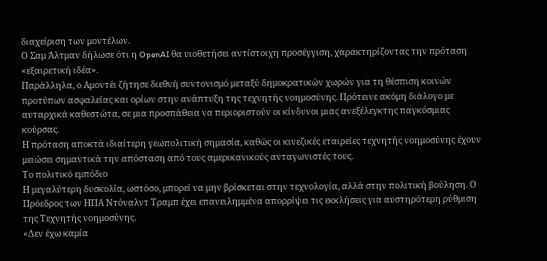διαχείριση των μοντέλων.
Ο Σαμ Άλτμαν δήλωσε ότι η OpenAI θα υιοθετήσει αντίστοιχη προσέγγιση, χαρακτηρίζοντας την πρόταση «εξαιρετική ιδέα».
Παράλληλα, ο Αμοντέι ζήτησε διεθνή συντονισμό μεταξύ δημοκρατικών χωρών για τη θέσπιση κοινών προτύπων ασφαλείας και ορίων στην ανάπτυξη της τεχνητής νοημοσύνης. Πρότεινε ακόμη διάλογο με αυταρχικά καθεστώτα, σε μια προσπάθεια να περιοριστούν οι κίνδυνοι μιας ανεξέλεγκτης παγκόσμιας κούρσας.
Η πρόταση αποκτά ιδιαίτερη γεωπολιτική σημασία, καθώς οι κινεζικές εταιρείες τεχνητής νοημοσύνης έχουν μειώσει σημαντικά την απόσταση από τους αμερικανικούς ανταγωνιστές τους.
Το πολιτικό εμπόδιο
Η μεγαλύτερη δυσκολία, ωστόσο, μπορεί να μην βρίσκεται στην τεχνολογία, αλλά στην πολιτική βούληση. Ο Πρόεδρος των ΗΠΑ Ντόναλντ Τραμπ έχει επανειλημμένα απορρίψει τις εκκλήσεις για αυστηρότερη ρύθμιση της Τεχνητής νοημοσύνης.
«Δεν έχω καμία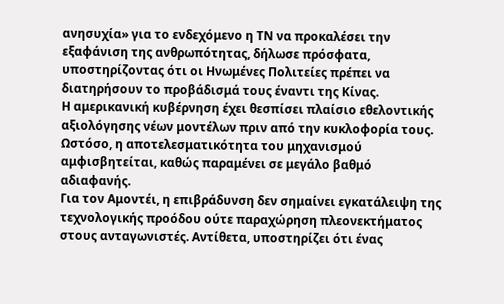ανησυχία» για το ενδεχόμενο η ΤΝ να προκαλέσει την εξαφάνιση της ανθρωπότητας, δήλωσε πρόσφατα, υποστηρίζοντας ότι οι Ηνωμένες Πολιτείες πρέπει να διατηρήσουν το προβάδισμά τους έναντι της Κίνας.
Η αμερικανική κυβέρνηση έχει θεσπίσει πλαίσιο εθελοντικής αξιολόγησης νέων μοντέλων πριν από την κυκλοφορία τους. Ωστόσο, η αποτελεσματικότητα του μηχανισμού αμφισβητείται, καθώς παραμένει σε μεγάλο βαθμό αδιαφανής.
Για τον Αμοντέι, η επιβράδυνση δεν σημαίνει εγκατάλειψη της τεχνολογικής προόδου ούτε παραχώρηση πλεονεκτήματος στους ανταγωνιστές. Αντίθετα, υποστηρίζει ότι ένας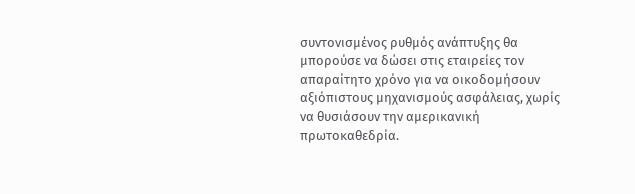συντονισμένος ρυθμός ανάπτυξης θα μπορούσε να δώσει στις εταιρείες τον απαραίτητο χρόνο για να οικοδομήσουν αξιόπιστους μηχανισμούς ασφάλειας, χωρίς να θυσιάσουν την αμερικανική πρωτοκαθεδρία.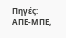Πηγές: ΑΠΕ-ΜΠΕ,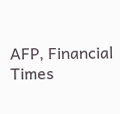AFP, Financial Times